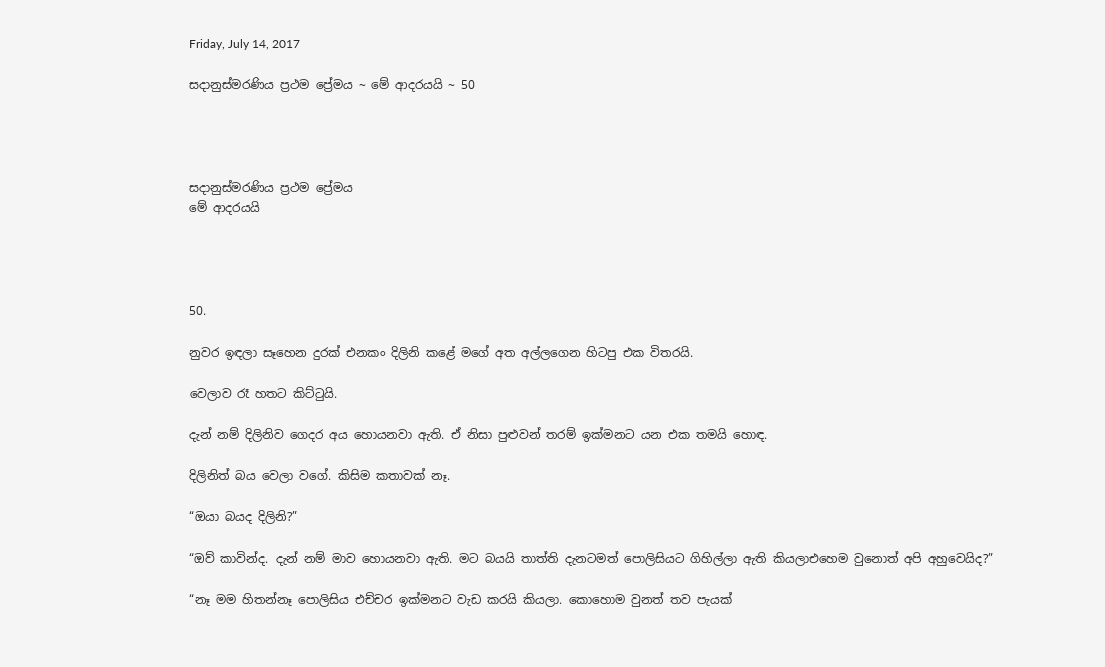Friday, July 14, 2017

සදානුස්මරණිය ප්‍රථම ප්‍රේමය ~ මේ ආදරයයි ~ 50




සදානුස්මරණිය ප්‍රථම ප්‍රේමය
මේ ආදරයයි




50.

නුවර ඉඳලා සෑහෙන දුරක් එනකං දිලිනි කළේ මගේ අත අල්ලගෙන හිටපු එක විතරයි.

වෙලාව රෑ හතට කිට්ටුයි.

දැන් නම් දිලිනිව ගෙදර අය හොයනවා ඇති. ඒ නිසා පුළුවන් තරම් ඉක්මනට යන එක තමයි හොඳ.

දිලිනිත් බය වෙලා වගේ. කිසිම කතාවක් නෑ.

“ඔයා බයද දිලිනි?”

“ඔව් කාවින්ද. දැන් නම් මාව හොයනවා ඇති. මට බයයි තාත්ති දැනටමත් පොලිසියට ගිහිල්ලා ඇති කියලාඑහෙම වුනොත් අපි අහුවෙයිද?”

“නෑ මම හිතන්නෑ පොලිසිය එච්චර ඉක්මනට වැඩ කරයි කියලා. කොහොම වුනත් තව පැයක්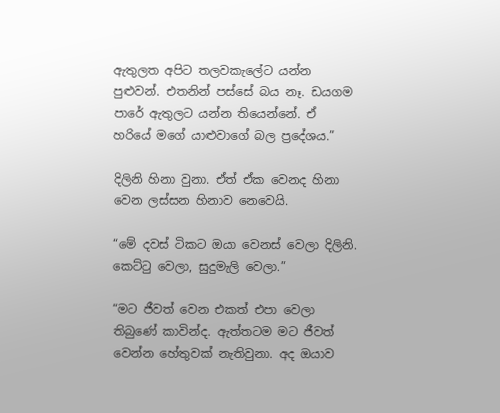ඇතුලත අපිට තලවකැලේට යන්න පුළුවන්. එතනින් පස්සේ බය නෑ. ඩයගම පාරේ ඇතුලට යන්න තියෙන්නේ. ඒ හරියේ මගේ යාළුවාගේ බල ප්‍රදේශය.”

දිලිනි හිනා වුනා. ඒත් ඒක වෙනද හිනා වෙන ලස්සන හිනාව නෙවෙයි.

“මේ දවස් ටිකට ඔයා වෙනස් වෙලා දිලිනි. කෙට්ටු වෙලා, සුදුමැලි වෙලා.”

“මට ජීවත් වෙන එකත් එපා වෙලා තිබුණේ කාවින්ද. ඇත්තටම මට ජීවත් වෙන්න හේතුවක් නැතිවුනා. අද ඔයාව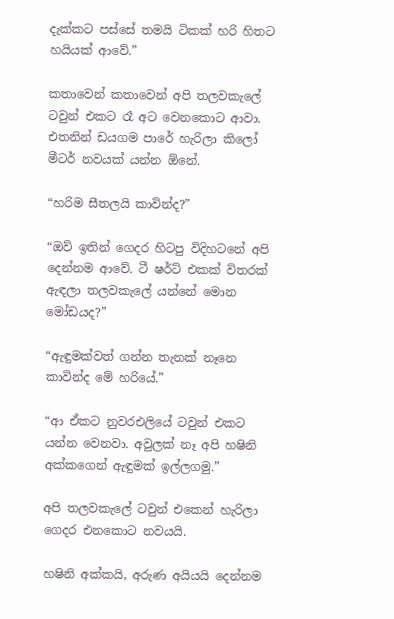දැක්කට පස්සේ තමයි ටිකක් හරි හිතට හයියක් ආවේ.”

කතාවෙන් කතාවෙන් අපි තලවකැලේ ටවුන් එකට රෑ අට වෙනකොට ආවා. එතනින් ඩයගම පාරේ හැරිලා කිලෝ මීටර් නවයක් යන්න ඕනේ.

“හරිම සීතලයි කාවින්ද?”

“ඔව් ඉතින් ගෙදර හිටපු විදිහටනේ අපි දෙන්නම ආවේ. ටී ෂර්ට් එකක් විතරක් ඇඳලා තලවකැලේ යන්නේ මොන මෝඩයද?”

“ඇඳුමක්වත් ගන්න තැනක් නෑනෙ කාවින්ද මේ හරියේ.”

“ආ ඒකට නුවරඑලියේ ටවුන් එකට යන්න වෙනවා. අවුලක් නෑ අපි හෂිනි අක්කගෙන් ඇඳුමක් ඉල්ලගමු.”

අපි තලවකැලේ ටවුන් එකෙන් හැරිලා ගෙදර එනකොට නවයයි.

හෂිනි අක්කයි, අරුණ අයියයි දෙන්නම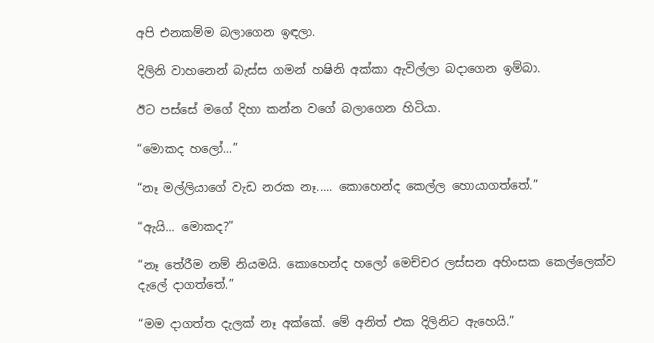අපි එනකම්ම බලාගෙන ඉඳලා.

දිලිනි වාහනෙන් බැස්ස ගමන් හෂිනි අක්කා ඇවිල්ලා බදාගෙන ඉම්බා.

ඊට පස්සේ මගේ දිහා කන්න වගේ බලාගෙන හිටියා.

“මොකද හලෝ...”

“නෑ මල්ලියාගේ වැඩ නරක නෑ..... කොහෙන්ද කෙල්ල හොයාගත්තේ.”

“ඇයි... මොකද?”

“නෑ තේරීම නම් නියමයි. කොහෙන්ද හලෝ මෙච්චර ලස්සන අහිංසක කෙල්ලෙක්ව දැලේ දාගත්තේ.”

“මම දාගත්ත දැලක් නෑ අක්කේ. මේ අනිත් එක දිලිනිට ඇහෙයි.”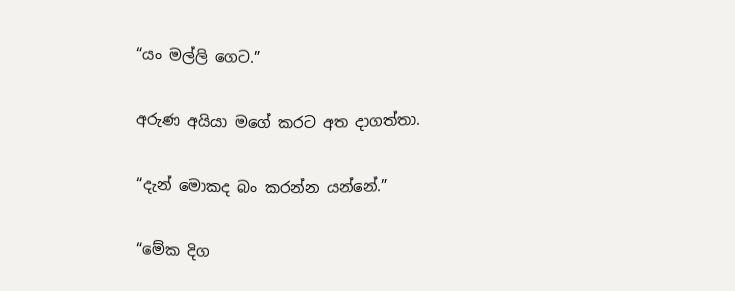“යං මල්ලි ගෙට.”

අරුණ අයියා මගේ කරට අත දාගත්තා.

“දැන් මොකද බං කරන්න යන්නේ.”

“මේක දිග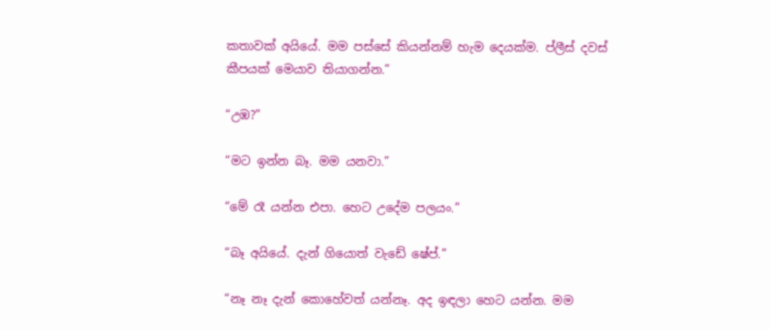කතාවක් අයියේ. මම පස්සේ කියන්නම් හැම දෙයක්ම. ප්ලීස් දවස් කීපයක් මෙයාව තියාගන්න.”

“උඹ?”

“මට ඉන්න බෑ. මම යනවා.”

“මේ රෑ යන්න එපා. හෙට උදේම පලයං.”

“බෑ අයියේ. දැන් ගියොත් වැඩේ ෂේප්.”

“නෑ නෑ දැන් කොහේවත් යන්නෑ. අද ඉඳලා හෙට යන්න. මම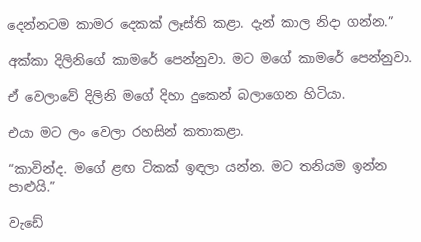දෙන්නටම කාමර දෙකක් ලෑස්ති කළා. දැන් කාල නිදා ගන්න.”

අක්කා දිලිනිගේ කාමරේ පෙන්නුවා. මට මගේ කාමරේ පෙන්නුවා.

ඒ වෙලාවේ දිලිනි මගේ දිහා දුකෙන් බලාගෙන හිටියා.

එයා මට ලං වෙලා රහසින් කතාකළා.

“කාවින්ද. මගේ ළඟ ටිකක් ඉඳලා යන්න. මට තනියම ඉන්න පාළුයි.”

වැඩේ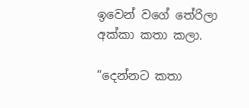ඉවෙන් වගේ තේරිලා අක්කා කතා කලා.

“දෙන්නට කතා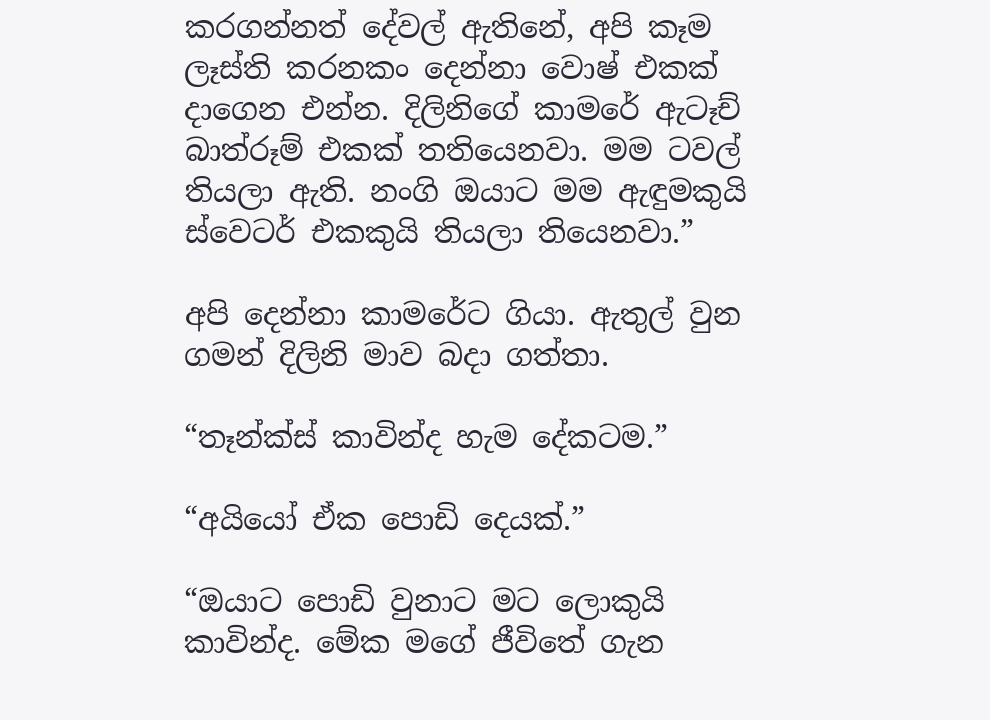කරගන්නත් දේවල් ඇතිනේ, අපි කෑම ලෑස්ති කරනකං දෙන්නා වොෂ් එකක් දාගෙන එන්න. දිලිනිගේ කාමරේ ඇටෑච් බාත්රූම් එකක් තතියෙනවා. මම ටවල් තියලා ඇති. නංගි ඔයාට මම ඇඳුමකුයි ස්වෙටර් එකකුයි තියලා තියෙනවා.”

අපි දෙන්නා කාමරේට ගියා. ඇතුල් වුන ගමන් දිලිනි මාව බදා ගත්තා.

“තෑන්ක්ස් කාවින්ද හැම දේකටම.”

“අයියෝ ඒක පොඩි දෙයක්.”

“ඔයාට පොඩි වුනාට මට ලොකුයි කාවින්ද. මේක මගේ ජීවිතේ ගැන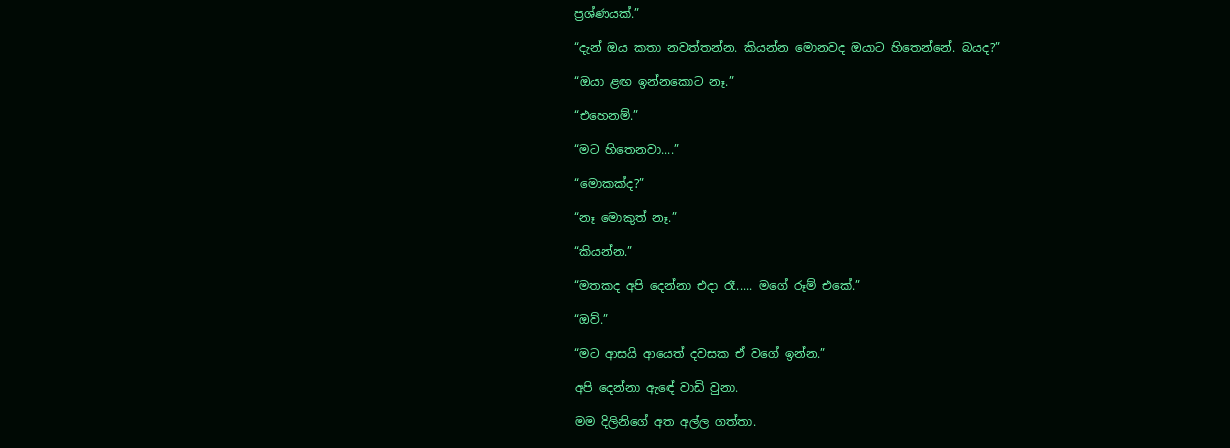ප්‍රශ්ණයක්.”

“දැන් ඔය කතා නවත්තන්න. කියන්න මොනවද ඔයාට හිතෙන්නේ. බයද?”

“ඔයා ළඟ ඉන්නකොට නෑ.”

“එහෙනම්.”

“මට හිතෙනවා....”

“මොකක්ද?”

“නෑ මොකුත් නෑ.”

“කියන්න.”

“මතකද අපි දෙන්නා එදා රෑ..... මගේ රූම් එකේ.”

“ඔව්.”

“මට ආසයි ආයෙත් දවසක ඒ වගේ ඉන්න.”

අපි දෙන්නා ඇ‍‍ඳේ වාඩි වුනා.

මම දිලිනිගේ අත අල්ල ගත්තා.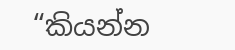“කියන්න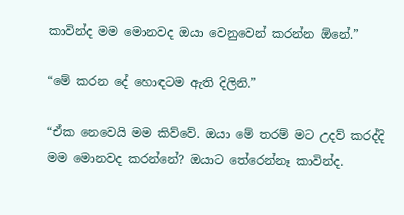කාවින්ද මම මොනවද ඔයා වෙනුවෙන් කරන්න ඕනේ.”

“මේ කරන දේ හොඳටම ඇති දිලිනි.”

“ඒක නෙවෙයි මම කිව්වේ. ඔයා මේ තරම් මට උදව් කරද්දි මම මොනවද කරන්නේ? ඔයාට තේරෙන්නෑ කාවින්ද.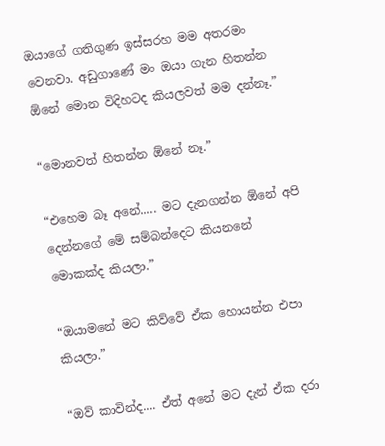ඔයාගේ ගතිගුණ ඉස්සරහ මම අතරමං වෙනවා. අඩුගාණේ මං ඔයා ගැන හිතන්න ඕනේ මොන විදිහටද කියලවත් මම දන්නෑ.”

“මොනවත් හිතන්න ඕනේ නෑ.”

“එහෙම බෑ අනේ..... මට දැනගන්න ඕනේ අපි දෙන්නගේ මේ සම්බන්දෙට කියනනේ මොකක්ද කියලා.”

“ඔයාමනේ මට කිව්වේ ඒක හොයන්න එපා කියලා.”

“ඔව් කාවින්ද.... ඒත් අනේ මට දැන් ඒක දරා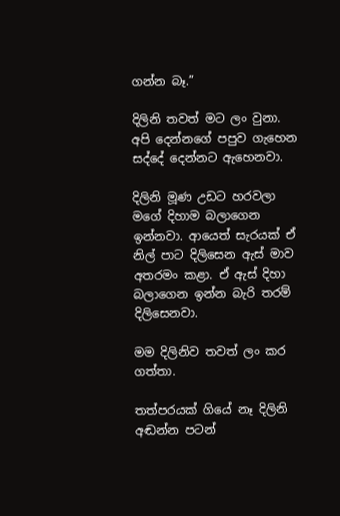ගන්න බෑ.”

දිලිනි තවත් මට ලං වුනා. අපි දෙන්නගේ පපුව ගැහෙන සද්දේ දෙන්නට ඇහෙනවා.

දිලිනි මූණ උඩට හරවලා මගේ දිහාම බලාගෙන ඉන්නවා. ආයෙත් සැරයක් ඒ නිල් පාට දිලිසෙන ඇස් මාව අතරමං කළා. ඒ ඇස් දිහා බලාගෙන ඉන්න බැරි තරම් දිලිසෙනවා.

මම දිලිනිව තවත් ලං කර ගත්තා.

තත්පරයක් ගියේ නෑ දිලිනි අඬන්න පටන්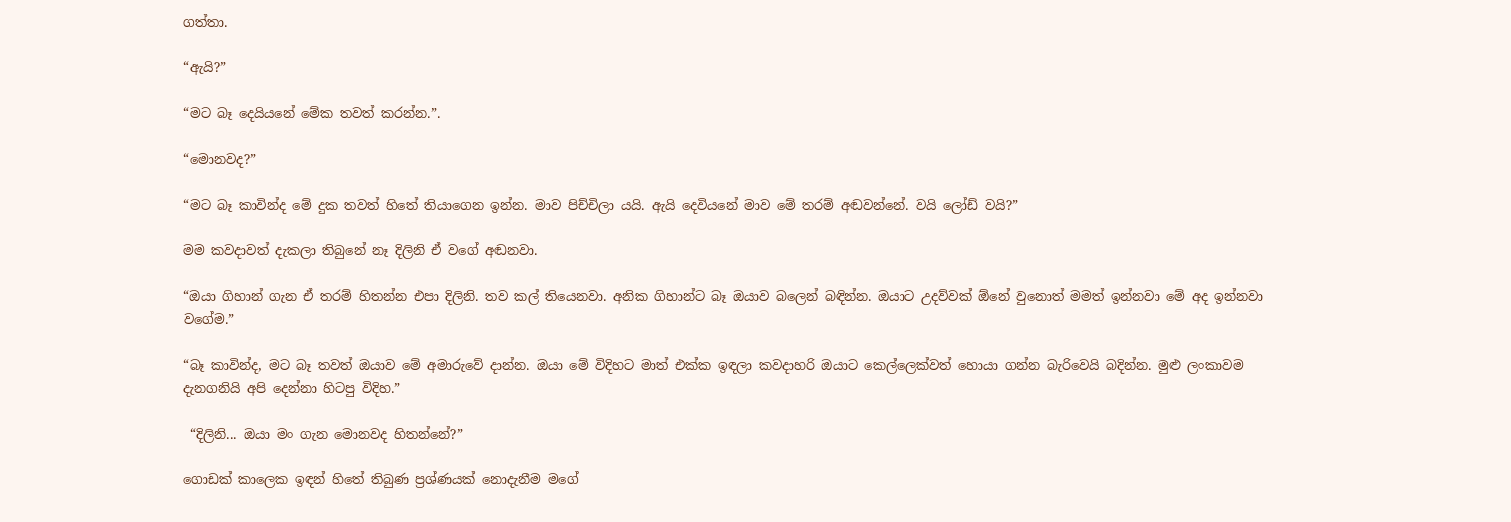ගත්තා.

“ඇයි?”

“මට බෑ දෙයියනේ මේක තවත් කරන්න.”.

“මොනවද?”

“මට බෑ කාවින්ද මේ දුක තවත් හිතේ තියාගෙන ඉන්න. මාව පිච්චිලා යයි. ඇයි දෙවියනේ මාව මේ තරම් අඬවන්නේ. වයි ලෝඩ් වයි?”

මම කවදාවත් දැකලා තිබුනේ නෑ දිලිනි ඒ වගේ අඬනවා.

“ඔයා ගිහාන් ගැන ඒ තරම් හිතන්න එපා දිලිනි. තව කල් තියෙනවා. අනික ගිහාන්ට බෑ ඔයාව බලෙන් බඳින්න. ඔයාට උදව්වක් ඕනේ වුනොත් මමත් ඉන්නවා මේ අද ඉන්නවා වගේම.”

“බෑ කාවින්ද, මට බෑ තවත් ඔයාව මේ අමාරුවේ දාන්න. ඔයා මේ විදිහට මාත් එක්ක ඉඳලා කවදාහරි ඔයාට කෙල්ලෙක්වත් හොයා ගන්න බැරිවෙයි බදින්න. මුළු ලංකාවම දැනගනියි අපි දෙන්නා හිටපු විදිහ.”

 “දිලිනි... ඔයා මං ගැන මොනවද හිතන්නේ?”

ගොඩක් කාලෙක ඉඳන් හිතේ තිබුණ ප්‍රශ්ණයක් නොදැනීම මගේ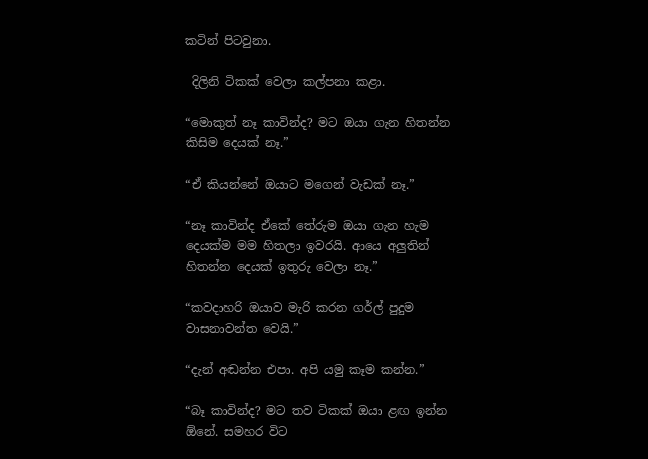කටින් පිටවුනා.

 දිලිනි ටිකක් වෙලා කල්පනා කළා.

“මොකුත් නෑ කාවින්ද? මට ඔයා ගැන හිතන්න කිසිම දෙයක් නෑ.”

“ඒ කියන්නේ ඔයාට මගෙන් වැඩක් නෑ.”

“නෑ කාවින්ද ඒකේ තේරුම ඔයා ගැන හැම දෙයක්ම මම හිතලා ඉවරයි. ආයෙ අලුතින් හිතන්න දෙයක් ඉතුරු වෙලා නෑ.”

“කවදාහරි ඔයාව මැරි කරන ගර්ල් පුදුම වාසනාවන්ත වෙයි.”

“දැන් අඬන්න එපා. අපි යමු කෑම කන්න.”

“බෑ කාවින්ද? මට තව ටිකක් ඔයා ළඟ ඉන්න ඕනේ. සමහර විට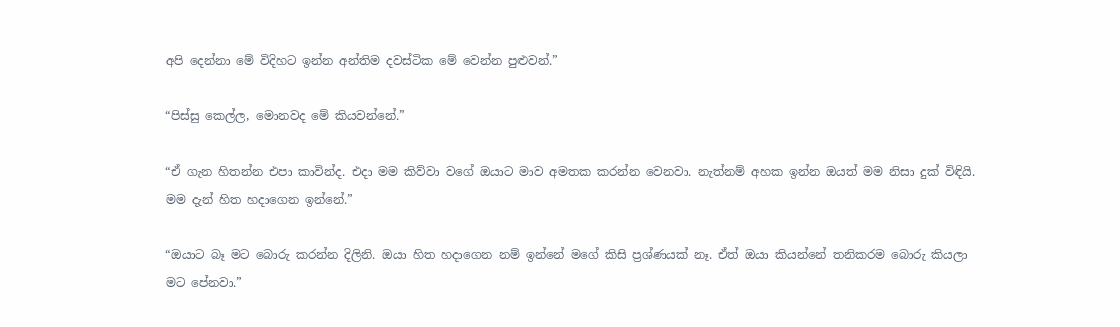අපි දෙන්නා මේ විදිහට ඉන්න අන්තිම දවස්ටික මේ වෙන්න පුළුවන්.”

“පිස්සු කෙල්ල, මොනවද මේ කියවන්නේ.”

“ඒ ගැන හිතන්න එපා කාවින්ද. එදා මම කිව්වා වගේ ඔයාට මාව අමතක කරන්න වෙනවා. නැත්නම් අහක ඉන්න ඔයත් මම නිසා දුක් විඳියි. මම දැන් හිත හදාගෙන ඉන්නේ.”

“ඔයාට බෑ මට බොරු කරන්න දිලිනි. ඔයා හිත හදාගෙන නම් ඉන්නේ මගේ කිසි ප්‍රශ්ණයක් නෑ. ඒත් ඔයා කියන්නේ තනිකරම බොරු කියලා මට පේනවා.”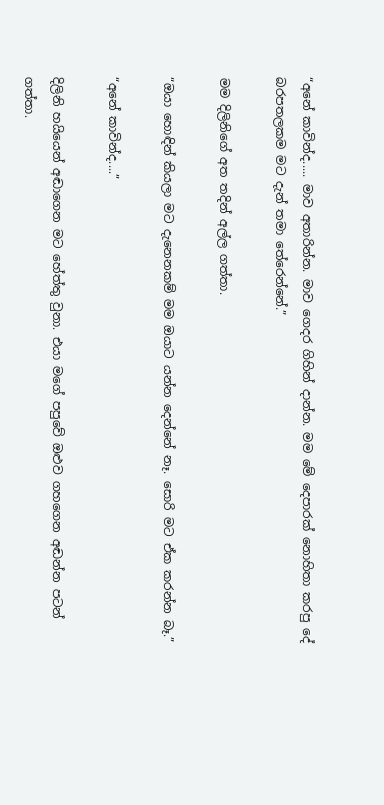“අනේ කාවින්ද..... මාව අතාරින්න. මාව ගෙදර ගිහින් දාන්න. මම මේ දෙපාරක් නොහිතා කරපු දේ බරපතලකම මට දැන් තමා තේරෙන්නේ.”

මම දිලිනිගේ අත තදින් අල්ල ගත්තා.

“ඔයා හොඳින් කියලා මට දැනෙනකම් මම ඔයාට යන්න දෙන්නේ නෑ. සොරි මට ඒක කරන්න බෑ.”

“අනේ කාවින්ද....”

දිලිනි හයියෙන් අඬාගෙන මට හේත්තු වුනා. එයා මගේ පපුවේ ඔළුව ගහගෙන අඬන්න පටන් ගත්තා.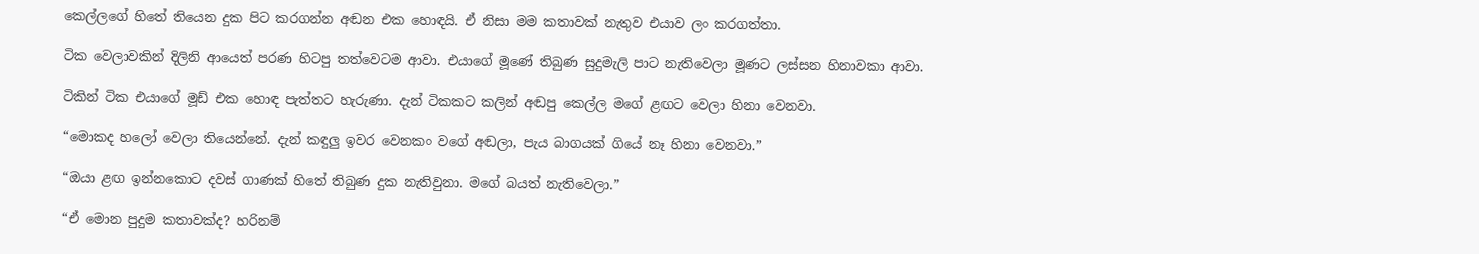කෙල්ලගේ හිතේ තියෙන දුක පිට කරගන්න අඬන එක හොඳයි. ඒ නිසා මම කතාවක් නැතුව එයාව ලං කරගත්තා.

ටික වෙලාවකින් දිලිනි ආයෙත් පරණ හිටපු තත්වෙටම ආවා. එයාගේ මූණේ තිබුණ සුදුමැලි පාට නැතිවෙලා මූණට ලස්සන හිනාවකා ආවා.

ටිකින් ටික එයාගේ මූඩ් එක හොඳ පැත්තට හැරුණා. දැන් ටිකකට කලින් අඬපු කෙල්ල මගේ ළඟට වෙලා හිනා වෙනවා.

“මොකද හලෝ වෙලා තියෙන්නේ. දැන් කඳුලු ඉවර වෙනකං වගේ අඬලා, පැය බාගයක් ගියේ නෑ හිනා වෙනවා.”

“ඔයා ළඟ ඉන්නකොට දවස් ගාණක් හිතේ තිබුණ දුක නැතිවුනා. මගේ බයත් නැතිවෙලා.”

“ඒ මොන පුදුම කතාවක්ද? හරිනම්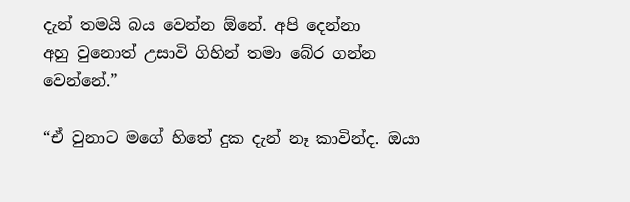දැන් තමයි බය වෙන්න ඕනේ. අපි දෙන්නා අහු ‍වුනොත් උසාවි ගිහින් තමා බේර ගන්න වෙන්නේ.”

“ඒ වුනාට මගේ හිතේ දුක දැන් නෑ කාවින්ද. ඔයා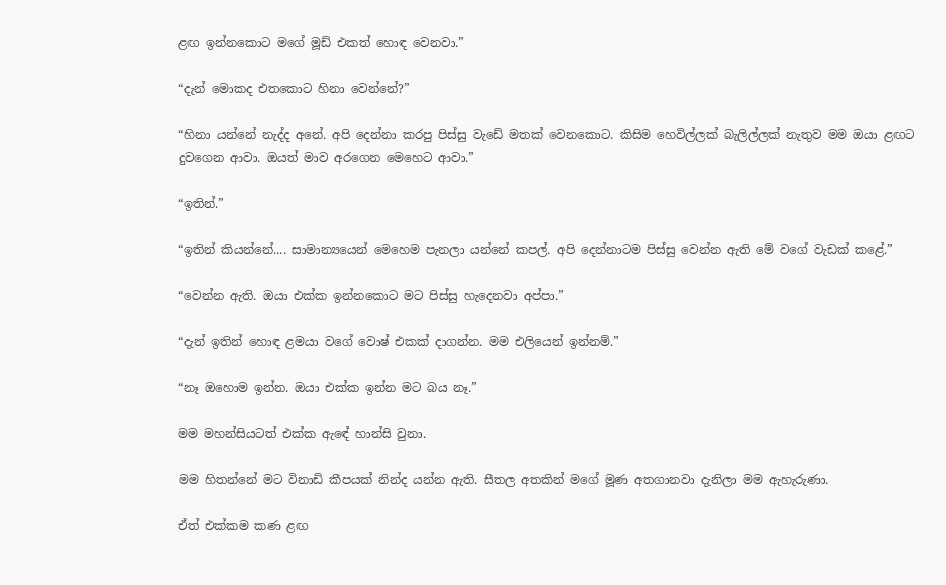ළඟ ඉන්නකොට මගේ මූඩ් එකත් හොඳ වෙනවා.”

“දැන් මොකද එතකොට හිනා වෙන්නේ?”

“හිනා යන්නේ නැද්ද අනේ. අපි දෙන්නා කරපු පිස්සු වැඩේ මතක් වෙනකොට. කිසිම හෙවිල්ලක් බැලිල්ලක් නැතුව මම ඔයා ළඟට දුවගෙන ආවා. ඔයත් මාව අරගෙන මෙහෙට ආවා.”

“ඉතින්.”

“ඉතින් කියන්නේ.... සාමාන්‍යයෙන් මෙහෙම පැනලා යන්නේ කපල්. අපි දෙන්නාටම පිස්සු වෙන්න ඇති මේ වගේ වැඩක් කළේ.”

“වෙන්න ඇති. ඔයා එක්ක ඉන්නකොට මට පිස්සු හැදෙනවා අප්පා.”

“දැන් ඉතින් හොඳ ළමයා වගේ වොෂ් එකක් දාගන්න. මම එලියෙන් ඉන්නම්.”

“නෑ ඔහොම ඉන්න. ඔයා එක්ක ඉන්න මට බය නෑ.”

මම මහන්සියටත් එක්ක ඇ‍‍ඳේ හාන්සි වුනා.

මම හිතන්නේ මට විනාඩි කීපයක් නින්ද යන්න ඇති. සීතල අතකින් මගේ මූණ අතගානවා දැනිලා මම ඇහැරුණා.

ඒත් එක්කම කණ ළඟ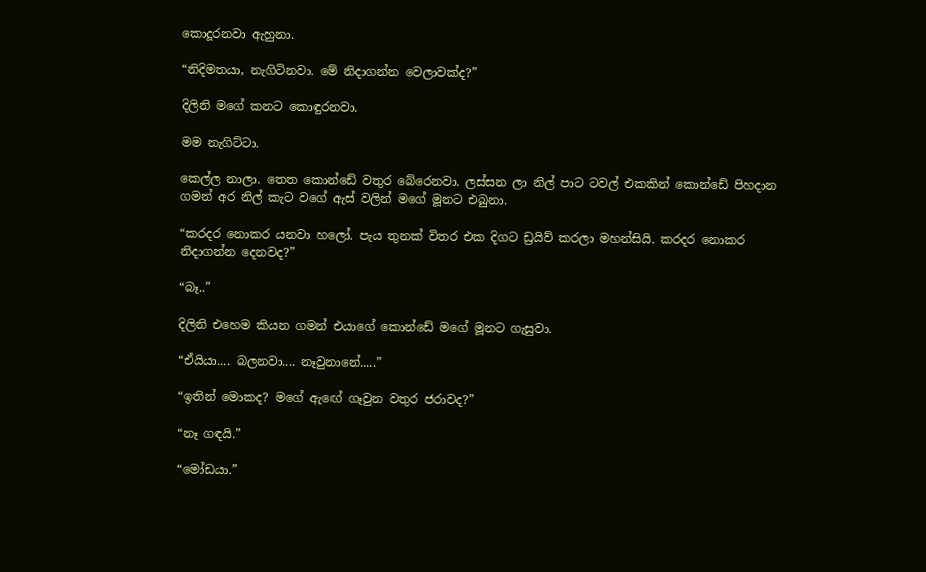කොදූරනවා ඇහුනා.

“නිදිමතයා, නැගිටිනවා. මේ නිදාගන්න වෙලාවක්ද?”

දිලිනි මගේ කනට කොඳුරනවා.

මම නැගිට්ටා.

කෙල්ල නාලා. තෙත කොන්ඩේ වතුර බේරෙනවා. ලස්සන ‍ලා නිල් පාට ටවල් එකකින් කොන්ඩේ පිහදාන ගමන් අර නිල් කැට වගේ ඇස් වලින් මගේ මූනට එබුනා.

“කරදර නොකර යනවා හලෝ. පැය තුනක් විතර එක දිගට ඩ්‍රයිව් කරලා මහන්සියි. කරදර නොකර නිදාගන්න දෙනවද?”

“බෑ..”

දිලිනි එහෙම කියන ගමන් එයාගේ කොන්ඩේ මගේ මූනට ගැසුවා.

“ඒයියා.... බලනවා.... නෑවුනානේ.....”

“ඉතින් මොකද? මගේ ඇ‍ඟේ ගෑවුන වතුර ජරාවද?”

“නෑ ගඳයි.”

“මෝඩයා.”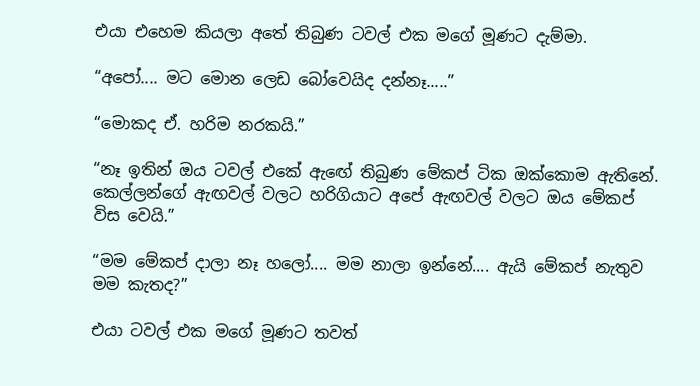එයා එහෙම කියලා අතේ තිබුණ ටවල් එක මගේ මූණට දැම්මා.

“අ‍පෝ.... මට මොන ලෙඩ බෝවෙයිද දන්නෑ.....”

“මොකද ඒ. හරිම නරකයි.”

“නෑ ඉතින් ඔය ටවල් එකේ ඇ‍ඟේ තිබුණ මේකප් ටික ඔක්කොම ඇතිනේ. කෙල්ලන්ගේ ඇඟවල් වලට හරිගියාට අපේ ඇඟවල් වලට ඔය මේකප් විස වෙයි.”

“මම මේකප් දාලා නෑ හලෝ.... මම නාලා ඉන්නේ.... ඇයි මේකප් නැතුව මම කැතද?”

එයා ටවල් එක මගේ මූණට තවත්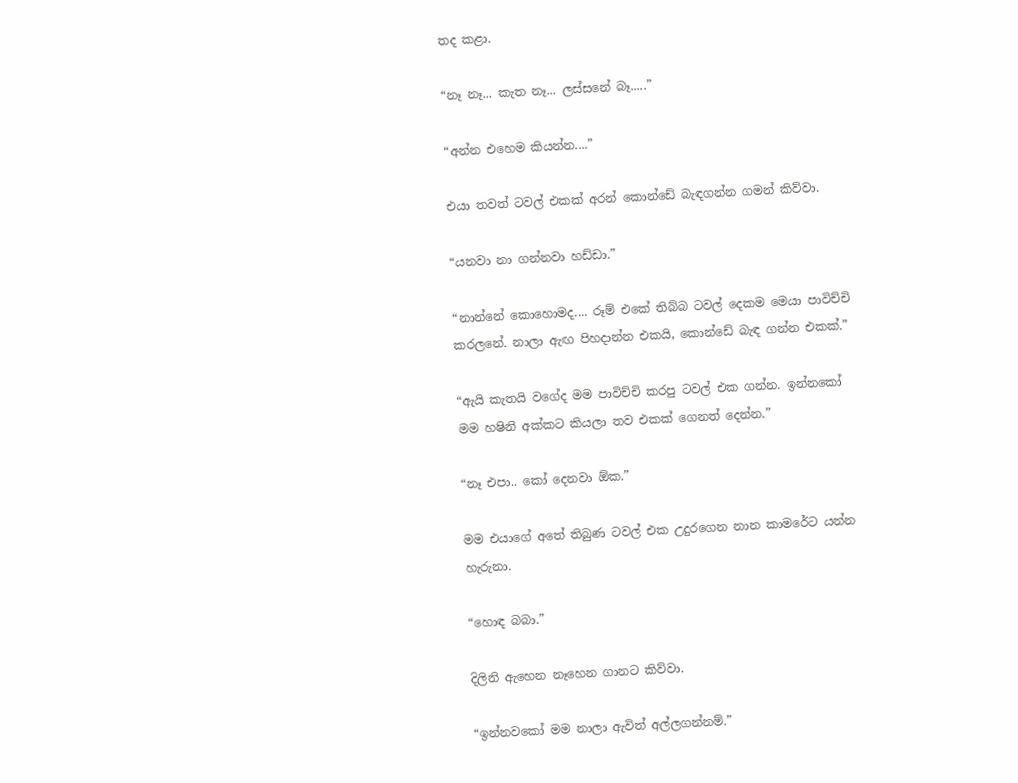තද කළා.

“නෑ නෑ... කැත නෑ... ලස්සනේ බෑ.....”

“අන්න එහෙම කියන්න....”

එයා තවත් ටවල් එකක් අරන් කොන්ඩේ බැඳගන්න ගමන් කිව්වා.

“යනවා නා ගන්නවා හඩ්ඩා.”

“නාන්නේ කොහොමද.... රූම් එකේ තිබ්බ ටවල් දෙකම මෙයා පාවිච්චි කරලනේ. නාලා ඇඟ පිහදාන්න එකයි, කොන්ඩේ බැඳ ගන්න එකක්.”

“ඇයි කැතයි වගේද මම පාවිච්චි කරපු ටවල් එක ගන්න. ඉන්නකෝ මම හෂිනි අක්කට කියලා තව එකක් ගෙනත් දෙන්න.”

“නෑ එපා.. කෝ දෙනවා ඕක.”

මම එයාගේ අතේ තිබුණ ටවල් එක උදුරගෙන නාන කාමරේට යන්න හැරුනා.

“හොඳ බබා.”

දිලිනි ඇහෙන නෑ‍හෙන ගානට කිව්වා.

“ඉන්නවකෝ මම නාලා ඇවිත් අල්ලගන්නම්.”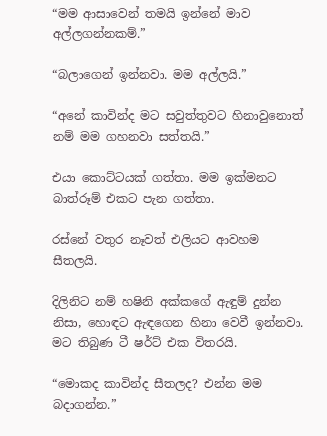“මම ආසාවෙන් තමයි ඉන්නේ මාව අල්ලගන්නකම්.”

“බලාගෙන් ඉන්නවා. මම අල්ලයි.”

“අනේ කාවින්ද මට සවුත්තුවට හිනාවුනොත් නම් මම ගහනවා සත්තයි.”

එයා කොට්ටයක් ගත්තා. මම ඉක්මනට බාත්රූම් එකට පැන ගත්තා.

රස්නේ වතුර නෑවත් එලියට ආවහම සීතලයි.

දිලිනිට නම් හෂිනි අක්කගේ ඇඳුම් දුන්න නිසා, හොඳට ඇඳගෙන හිනා වෙවී ඉන්නවා. මට තිබුණ ටී ෂර්ට් එක විතරයි.

“මොකද කාවින්ද සීතලද? එන්න මම බදාගන්න.”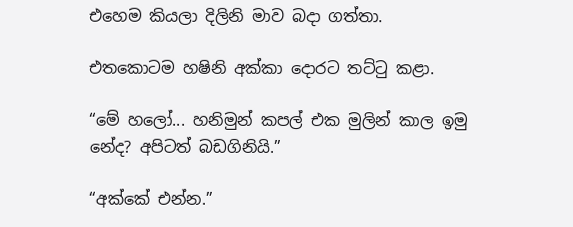එහෙම කියලා දිලිනි මාව බදා ගත්තා.

එතකොටම ‍හෂිනි අක්කා දොරට තට්ටු කළා.

“මේ හලෝ... හනිමුන් කපල් එක මුලින් කාල ඉමු නේද? අපිටත් බඩගිනියි.”

“අක්කේ එන්න.”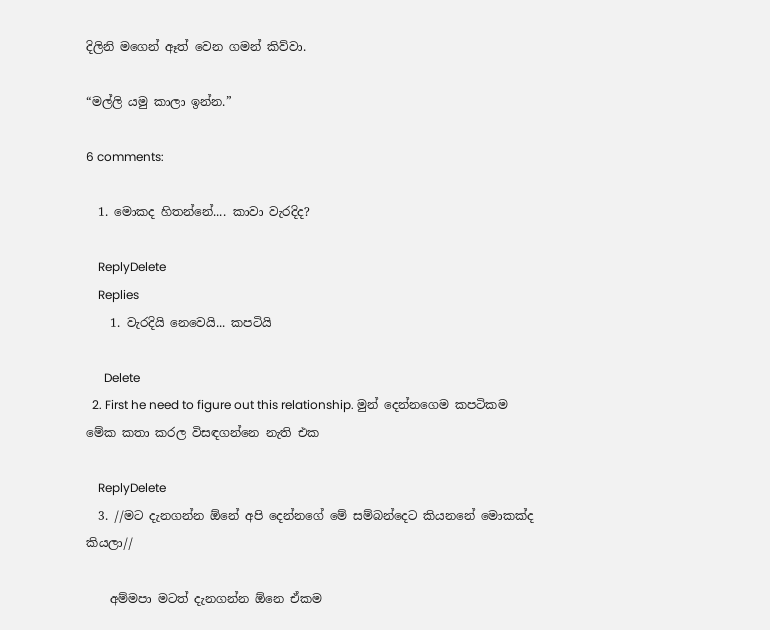දිලිනි මගෙන් ඈත් වෙන ගමන් කිව්වා.

“මල්ලි යමු කාලා ඉන්න.”

6 comments:

  1. මොකද හිතන්නේ.... කාවා වැරදිද?

    ReplyDelete
    Replies
    1. වැරදියි නෙවෙයි... කපටියි

      Delete
  2. First he need to figure out this relationship. මුන් දෙන්නගෙම කපටිකම මේක කතා කරල විසඳගන්නෙ නැති එක

    ReplyDelete
  3. //මට දැනගන්න ඕනේ අපි දෙන්නගේ මේ සම්බන්දෙට කියනනේ මොකක්ද කියලා//

    අම්මපා මටත් දැනගන්න ඕනෙ ඒකම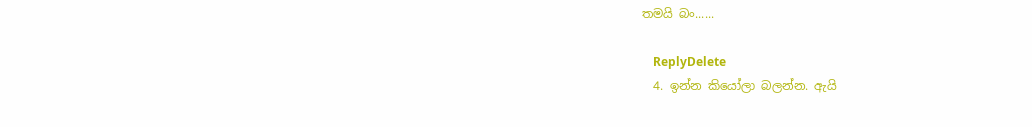තමයි බං......

    ReplyDelete
  4. ඉන්න කියෝලා බලන්න. ඇයි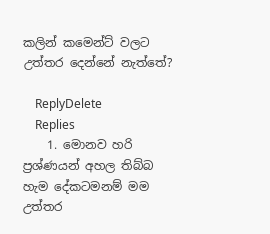කලින් කමෙන්ට් වලට උත්තර දෙන්නේ නැත්තේ?

    ReplyDelete
    Replies
    1. මොනව හරි ප්‍රශ්ණයන් අහල තිබ්බ හැම දේකටමනම් මම උත්තර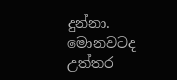දුන්නා. මොනවටද උත්තර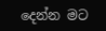දෙන්න මට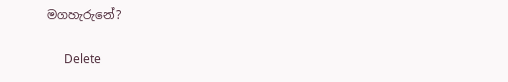මගහැරුනේ?

      Delete